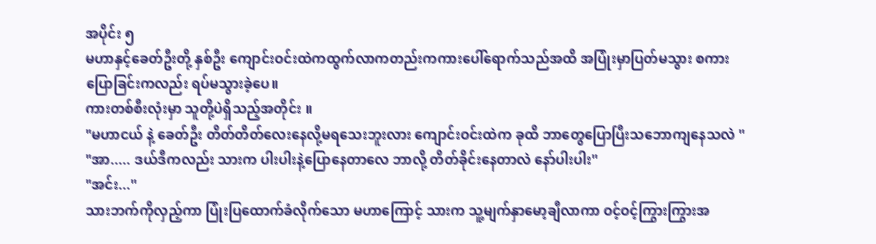အပိုင်း ၅
မဟာနှင့်ခေတ်ဦးတို့ နှစ်ဦး ကျောင်းဝင်းထဲကထွက်လာကတည်းကကားပေါ်ရောက်သည်အထိ အပြုံးမှာပြတ်မသွား စကားပြောခြင်းကလည်း ရပ်မသွားခဲ့ပေ။
ကားတစ်စီးလုံးမှာ သူတို့ပဲရှိသည့်အတိုင်း ။
"မဟာငယ် နဲ့ ခေတ်ဦး တိတ်တိတ်လေးနေလို့မရသေးဘူးလား ကျောင်းဝင်းထဲက ခုထိ ဘာတွေပြောပြီးသဘောကျနေသလဲ ''
"အာ..... ဒယ်ဒီကလည်း သားက ပါးပါးနဲ့ပြောနေတာလေ ဘာလို့ တိတ်ခိုင်းနေတာလဲ နော်ပါးပါး''
"အင်း...''
သားဘက်ကိုလှည့်ကာ ပြုံးပြထောက်ခံလိုက်သော မဟာကြောင့် သားက သူ့မျက်နှာမော့ချီလာကာ ဝင့်ဝင့်ကြွားကြွားအ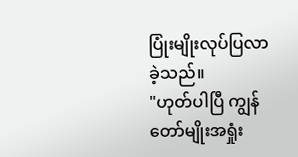ပြုံးမျိုးလုပ်ပြလာခဲ့သည်။
"ဟုတ်ပါပြီ ကျွန်တော်မျိုးအရှုံး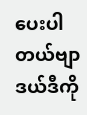ပေးပါတယ်ဗျာ
ဒယ်ဒီကို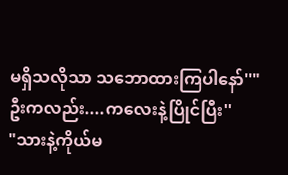မရှိသလိုသာ သဘောထားကြပါနော်''"ဦးကလည်း....ကလေးနဲ့ပြိုင်ပြီး''
"သားနဲ့ကိုယ်မ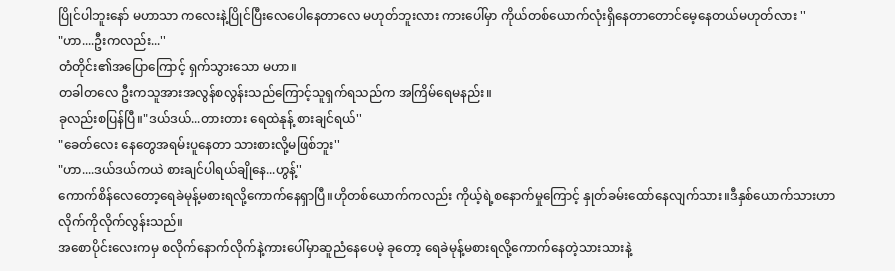ပြိုင်ပါဘူးနော် မဟာသာ ကလေးနဲ့ပြိုင်ပြီးလေပေါနေတာလေ မဟုတ်ဘူးလား ကားပေါ်မှာ ကိုယ်တစ်ယောက်လုံးရှိနေတာတောင်မေ့နေတယ်မဟုတ်လား ''
"ဟာ....ဦးကလည်း...''
တံတိုင်း၏အပြောကြောင့် ရှက်သွားသော မဟာ။
တခါတလေ ဦးကသူအားအလွန်စလွန်းသည်ကြောင့်သူရှက်ရသည်က အကြိမ်ရေမနည်း။
ခုလည်းစပြန်ပြီ။"ဒယ်ဒယ်...တားတား ရေထဲနုန့် စားချင်ရယ်''
"ခေတ်လေး နေတွေအရမ်းပူနေတာ သားစားလို့မဖြစ်ဘူး''
"ဟာ....ဒယ်ဒယ်ကယဲ စားချင်ပါရယ်ချိုနေ...ဟွန့်''
ကောက်စိန်လေတော့ရေခဲမုန့်မစားရလို့ကောက်နေရှာပြီ။ဟိုတစ်ယောက်ကလည်း ကိုယ့်ရဲ့စနောက်မှုကြောင့် နှုတ်ခမ်းထော်နေလျက်သား။ဒီနှစ်ယောက်သားဟာ လိုက်ကိုလိုက်လွန်းသည်။
အစောပိုင်းလေးကမှ စလိုက်နောက်လိုက်နဲ့ကားပေါ်မှာဆူညံနေပေမဲ့ ခုတော့ ရေခဲမုန့်မစားရလို့ကောက်နေတဲ့သားသားနဲ့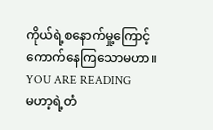ကိုယ်ရဲ့စနောက်မှု့ကြောင့်ကောက်နေကြသောမဟာ။
YOU ARE READING
မဟာ့ရဲ့တံ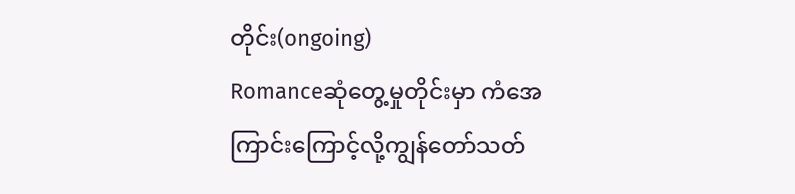တိုင်း(ongoing)
Romanceဆုံတွေ့မှုတိုင်းမှာ ကံအေကြာင်းကြောင့်လို့ကျွန်တော်သတ်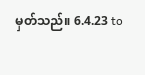မှတ်သည်။ 6.4.23 to